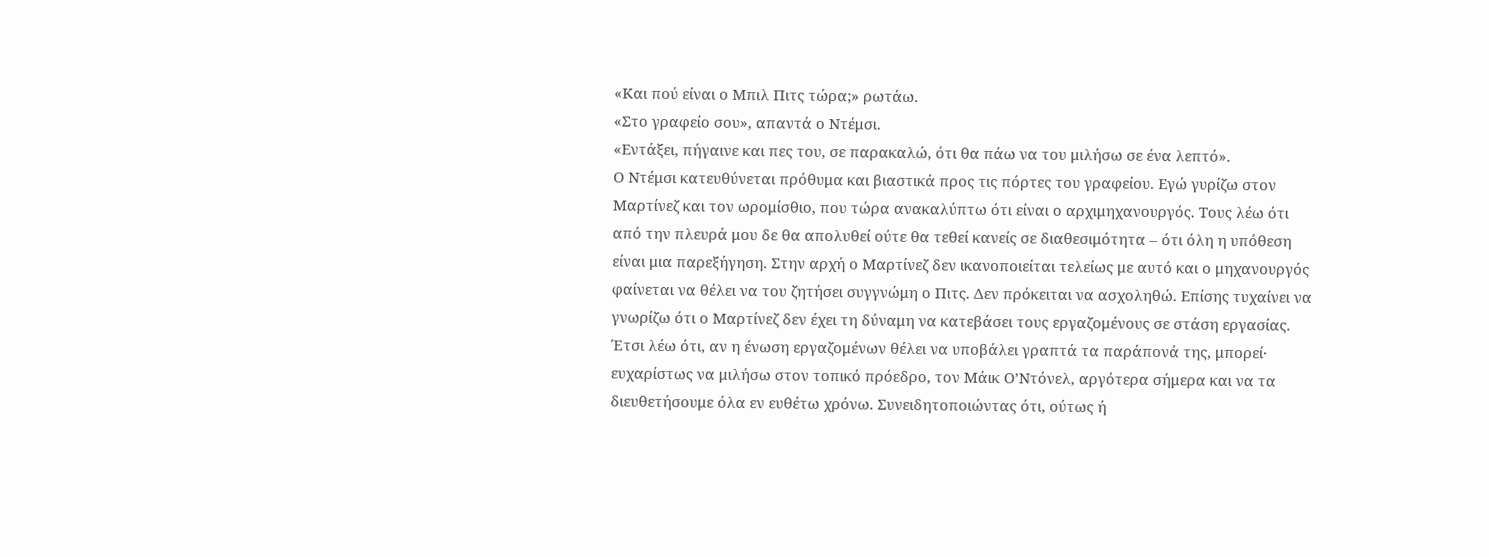«Και πού είναι ο Μπιλ Πιτς τώρα;» ρωτάω.
«Στο γραφείο σου», απαντά ο Ντέμσι.
«Εντάξει, πήγαινε και πες του, σε παρακαλώ, ότι θα πάω να του μιλήσω σε ένα λεπτό».
Ο Ντέμσι κατευθύνεται πρόθυμα και βιαστικά προς τις πόρτες του γραφείου. Εγώ γυρίζω στον Μαρτίνεζ και τον ωρομίσθιο, που τώρα ανακαλύπτω ότι είναι ο αρχιμηχανουργός. Τους λέω ότι από την πλευρά μου δε θα απολυθεί ούτε θα τεθεί κανείς σε διαθεσιμότητα – ότι όλη η υπόθεση είναι μια παρεξήγηση. Στην αρχή ο Μαρτίνεζ δεν ικανοποιείται τελείως με αυτό και ο μηχανουργός φαίνεται να θέλει να του ζητήσει συγγνώμη ο Πιτς. Δεν πρόκειται να ασχοληθώ. Επίσης τυχαίνει να γνωρίζω ότι ο Μαρτίνεζ δεν έχει τη δύναμη να κατεβάσει τους εργαζομένους σε στάση εργασίας. Έτσι λέω ότι, αν η ένωση εργαζομένων θέλει να υποβάλει γραπτά τα παράπονά της, μπορεί· ευχαρίστως να μιλήσω στον τοπικό πρόεδρο, τον Μάικ Ο’Ντόνελ, αργότερα σήμερα και να τα διευθετήσουμε όλα εν ευθέτω χρόνω. Συνειδητοποιώντας ότι, ούτως ή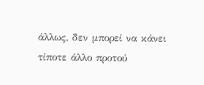άλλως, δεν μπορεί να κάνει τίποτε άλλο προτού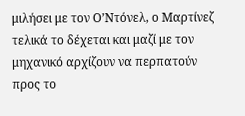μιλήσει με τον Ο’Ντόνελ, ο Μαρτίνεζ τελικά το δέχεται και μαζί με τον μηχανικό αρχίζουν να περπατούν προς το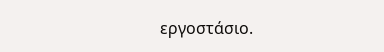εργοστάσιο.